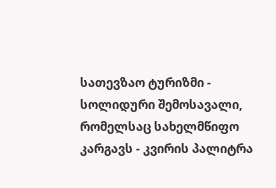სათევზაო ტურიზმი - სოლიდური შემოსავალი, რომელსაც სახელმწიფო კარგავს - კვირის პალიტრა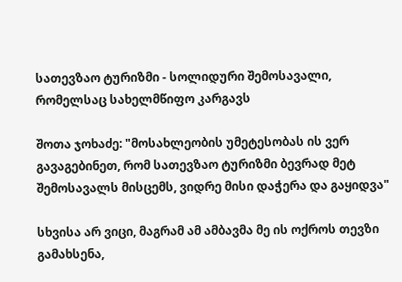სათევზაო ტურიზმი - სოლიდური შემოსავალი, რომელსაც სახელმწიფო კარგავს

შოთა ჯოხაძე: "მოსახლეობის უმეტესობას ის ვერ გავაგებინეთ, რომ სათევზაო ტურიზმი ბევრად მეტ შემოსავალს მისცემს, ვიდრე მისი დაჭერა და გაყიდვა"

სხვისა არ ვიცი, მაგრამ ამ ამბავმა მე ის ოქროს თევზი გამახსენა,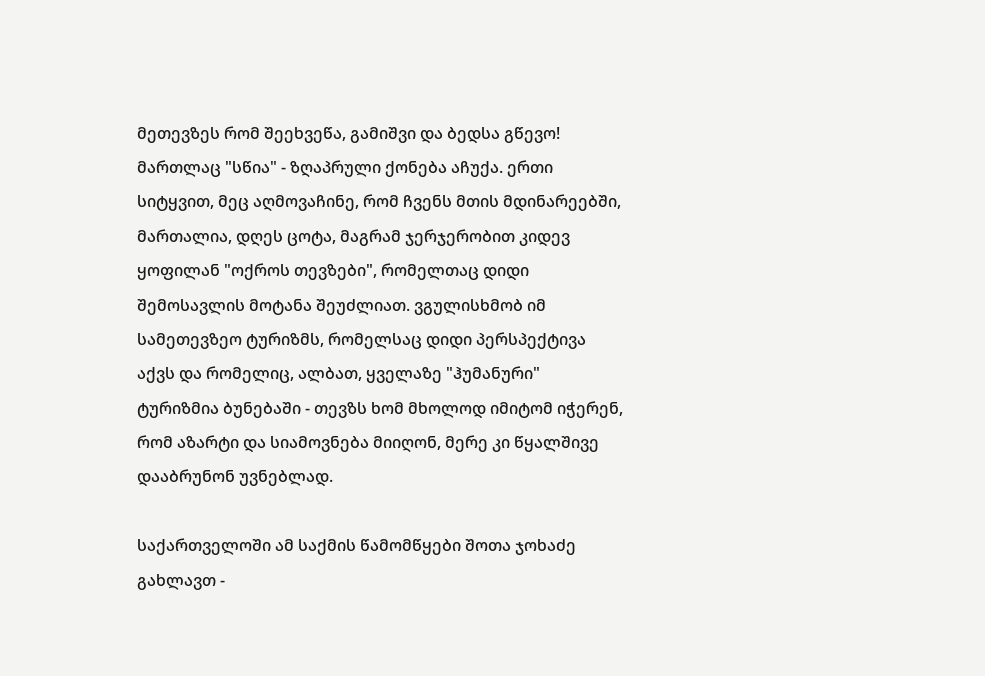მეთევზეს რომ შეეხვეწა, გამიშვი და ბედსა გწევო! მართლაც "სწია" - ზღაპრული ქონება აჩუქა. ერთი სიტყვით, მეც აღმოვაჩინე, რომ ჩვენს მთის მდინარეებში, მართალია, დღეს ცოტა, მაგრამ ჯერჯერობით კიდევ ყოფილან "ოქროს თევზები", რომელთაც დიდი შემოსავლის მოტანა შეუძლიათ. ვგულისხმობ იმ სამეთევზეო ტურიზმს, რომელსაც დიდი პერსპექტივა აქვს და რომელიც, ალბათ, ყველაზე "ჰუმანური" ტურიზმია ბუნებაში - თევზს ხომ მხოლოდ იმიტომ იჭერენ, რომ აზარტი და სიამოვნება მიიღონ, მერე კი წყალშივე დააბრუნონ უვნებლად.

საქართველოში ამ საქმის წამომწყები შოთა ჯოხაძე გახლავთ -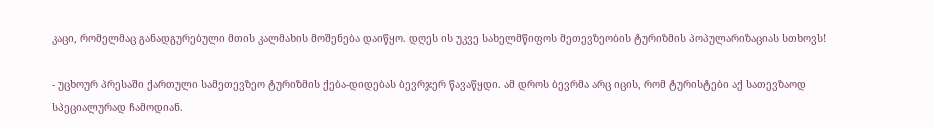კაცი, რომელმაც განადგურებული მთის კალმახის მოშენება დაიწყო. დღეს ის უკვე სახელმწიფოს მეთევზეობის ტურიზმის პოპულარიზაციას სთხოვს!

- უცხოურ პრესაში ქართული სამეთევზეო ტურიზმის ქება-დიდებას ბევრჯერ წავაწყდი. ამ დროს ბევრმა არც იცის, რომ ტურისტები აქ სათევზაოდ სპეციალურად ჩამოდიან.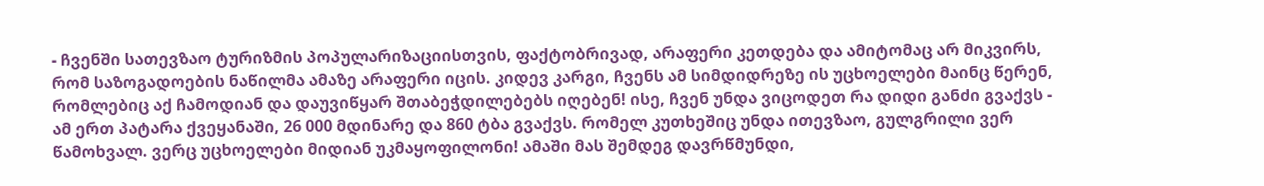- ჩვენში სათევზაო ტურიზმის პოპულარიზაციისთვის, ფაქტობრივად, არაფერი კეთდება და ამიტომაც არ მიკვირს, რომ საზოგადოების ნაწილმა ამაზე არაფერი იცის. კიდევ კარგი, ჩვენს ამ სიმდიდრეზე ის უცხოელები მაინც წერენ, რომლებიც აქ ჩამოდიან და დაუვიწყარ შთაბეჭდილებებს იღებენ! ისე, ჩვენ უნდა ვიცოდეთ რა დიდი განძი გვაქვს - ამ ერთ პატარა ქვეყანაში, 26 000 მდინარე და 860 ტბა გვაქვს. რომელ კუთხეშიც უნდა ითევზაო, გულგრილი ვერ წამოხვალ. ვერც უცხოელები მიდიან უკმაყოფილონი! ამაში მას შემდეგ დავრწმუნდი,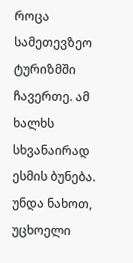როცა სამეთევზეო ტურიზმში ჩავერთე. ამ ხალხს სხვანაირად ესმის ბუნება. უნდა ნახოთ, უცხოელი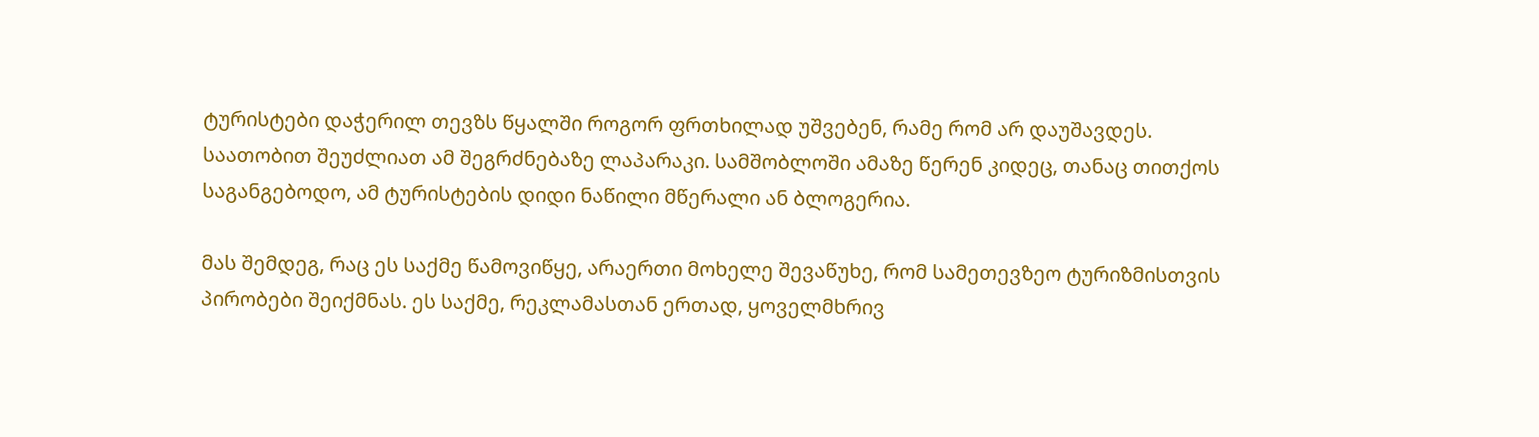ტურისტები დაჭერილ თევზს წყალში როგორ ფრთხილად უშვებენ, რამე რომ არ დაუშავდეს. საათობით შეუძლიათ ამ შეგრძნებაზე ლაპარაკი. სამშობლოში ამაზე წერენ კიდეც, თანაც თითქოს საგანგებოდო, ამ ტურისტების დიდი ნაწილი მწერალი ან ბლოგერია.

მას შემდეგ, რაც ეს საქმე წამოვიწყე, არაერთი მოხელე შევაწუხე, რომ სამეთევზეო ტურიზმისთვის პირობები შეიქმნას. ეს საქმე, რეკლამასთან ერთად, ყოველმხრივ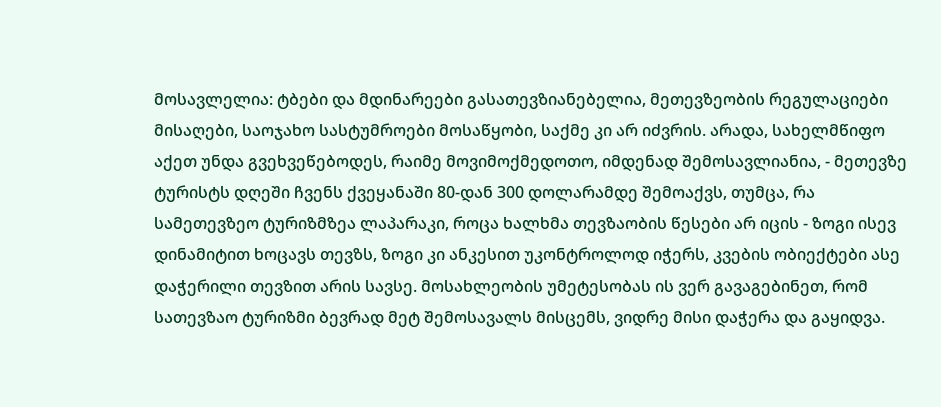მოსავლელია: ტბები და მდინარეები გასათევზიანებელია, მეთევზეობის რეგულაციები მისაღები, საოჯახო სასტუმროები მოსაწყობი, საქმე კი არ იძვრის. არადა, სახელმწიფო აქეთ უნდა გვეხვეწებოდეს, რაიმე მოვიმოქმედოთო, იმდენად შემოსავლიანია, - მეთევზე ტურისტს დღეში ჩვენს ქვეყანაში 80-დან 300 დოლარამდე შემოაქვს, თუმცა, რა სამეთევზეო ტურიზმზეა ლაპარაკი, როცა ხალხმა თევზაობის წესები არ იცის - ზოგი ისევ დინამიტით ხოცავს თევზს, ზოგი კი ანკესით უკონტროლოდ იჭერს, კვების ობიექტები ასე დაჭერილი თევზით არის სავსე. მოსახლეობის უმეტესობას ის ვერ გავაგებინეთ, რომ სათევზაო ტურიზმი ბევრად მეტ შემოსავალს მისცემს, ვიდრე მისი დაჭერა და გაყიდვა.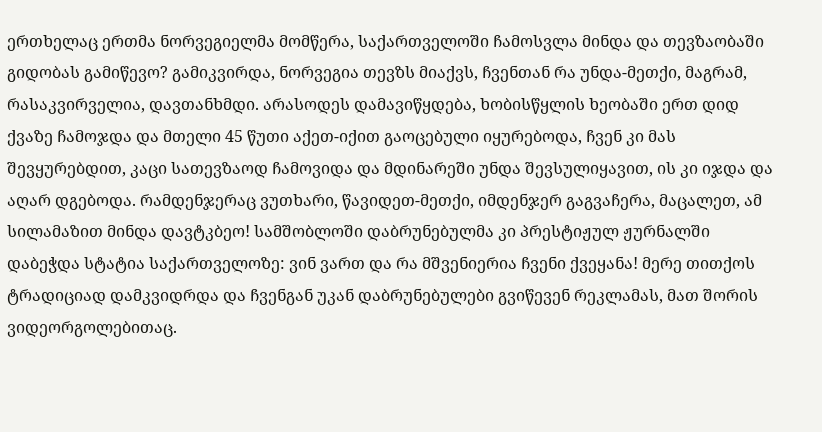ერთხელაც ერთმა ნორვეგიელმა მომწერა, საქართველოში ჩამოსვლა მინდა და თევზაობაში გიდობას გამიწევო? გამიკვირდა, ნორვეგია თევზს მიაქვს, ჩვენთან რა უნდა-მეთქი, მაგრამ, რასაკვირველია, დავთანხმდი. არასოდეს დამავიწყდება, ხობისწყლის ხეობაში ერთ დიდ ქვაზე ჩამოჯდა და მთელი 45 წუთი აქეთ-იქით გაოცებული იყურებოდა, ჩვენ კი მას შევყურებდით, კაცი სათევზაოდ ჩამოვიდა და მდინარეში უნდა შევსულიყავით, ის კი იჯდა და აღარ დგებოდა. რამდენჯერაც ვუთხარი, წავიდეთ-მეთქი, იმდენჯერ გაგვაჩერა, მაცალეთ, ამ სილამაზით მინდა დავტკბეო! სამშობლოში დაბრუნებულმა კი პრესტიჟულ ჟურნალში დაბეჭდა სტატია საქართველოზე: ვინ ვართ და რა მშვენიერია ჩვენი ქვეყანა! მერე თითქოს ტრადიციად დამკვიდრდა და ჩვენგან უკან დაბრუნებულები გვიწევენ რეკლამას, მათ შორის ვიდეორგოლებითაც.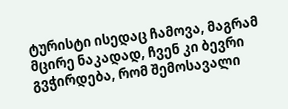ტურისტი ისედაც ჩამოვა, მაგრამ მცირე ნაკადად, ჩვენ კი ბევრი გვჭირდება, რომ შემოსავალი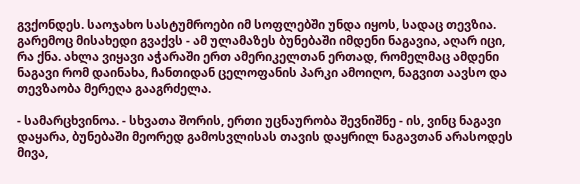გვქონდეს. საოჯახო სასტუმროები იმ სოფლებში უნდა იყოს, სადაც თევზია. გარემოც მისახედი გვაქვს - ამ ულამაზეს ბუნებაში იმდენი ნაგავია, აღარ იცი, რა ქნა. ახლა ვიყავი აჭარაში ერთ ამერიკელთან ერთად, რომელმაც ამდენი ნაგავი რომ დაინახა, ჩანთიდან ცელოფანის პარკი ამოიღო, ნაგვით აავსო და თევზაობა მერეღა გააგრძელა.

- სამარცხვინოა. - სხვათა შორის, ერთი უცნაურობა შევნიშნე - ის, ვინც ნაგავი დაყარა, ბუნებაში მეორედ გამოსვლისას თავის დაყრილ ნაგავთან არასოდეს მივა,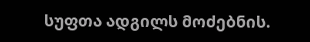სუფთა ადგილს მოძებნის.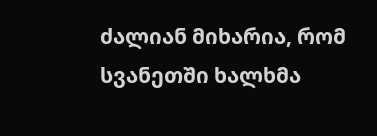ძალიან მიხარია, რომ სვანეთში ხალხმა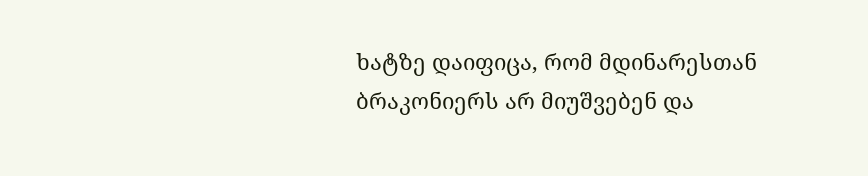ხატზე დაიფიცა, რომ მდინარესთან ბრაკონიერს არ მიუშვებენ და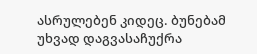ასრულებენ კიდეც. ბუნებამ უხვად დაგვასაჩუქრა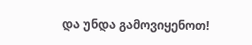და უნდა გამოვიყენოთ!